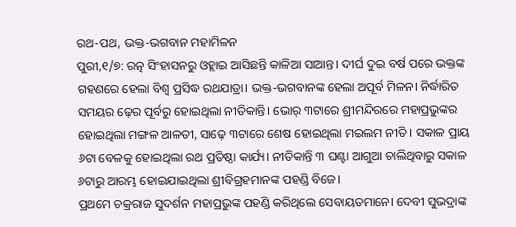ରଥ-ପଥ, ଭକ୍ତ-ଭଗବାନ ମହାମିଳନ
ପୁରୀ,୧/୭: ରତ୍ନ ସିଂହାସନରୁ ଓହ୍ଲାଇ ଆସିଛନ୍ତି କାଳିଆ ସାଆନ୍ତ। ଦୀର୍ଘ ଦୁଇ ବର୍ଷ ପରେ ଭକ୍ତଙ୍କ ଗହଣରେ ହେଲା ବିଶ୍ବ ପ୍ରସିଦ୍ଧ ରଥଯାତ୍ରା। ଭକ୍ତ-ଭଗବାନଙ୍କ ହେଲା ଅପୂର୍ବ ମିଳନ। ନିର୍ଦ୍ଧାରିତ ସମୟର ଢ଼େର ପୂର୍ବରୁ ହୋଇଥିଲା ନୀତିକାନ୍ତି। ଭୋର୍ ୩ଟାରେ ଶ୍ରୀମନ୍ଦିରରେ ମହାପ୍ରଭୁଙ୍କର ହୋଇଥିଲା ମଙ୍ଗଳ ଆଳତୀ, ସାଢ଼େ ୩ଟାରେ ଶେଷ ହୋଇଥିଲା ମଇଲମ ନୀତି । ସକାଳ ପ୍ରାୟ ୬ଟା ବେଳକୁ ହୋଇଥିଲା ରଥ ପ୍ରତିଷ୍ଠା କାର୍ଯ୍ୟ। ନୀତିକାନ୍ତି ୩ ଘଣ୍ଟା ଆଗୁଆ ଚାଲିଥିବାରୁ ସକାଳ ୬ଟାରୁ ଆରମ୍ଭ ହୋଇଯାଇଥିଲା ଶ୍ରୀବିଗ୍ରହମାନଙ୍କ ପହଣ୍ଡି ବିଜେ।
ପ୍ରଥମେ ଚକ୍ରରାଜ ସୁଦର୍ଶନ ମହାପ୍ରଭୁଙ୍କ ପହଣ୍ଡି କରିଥିଲେ ସେବାୟତମାନେ। ଦେବୀ ସୁଭଦ୍ରାଙ୍କ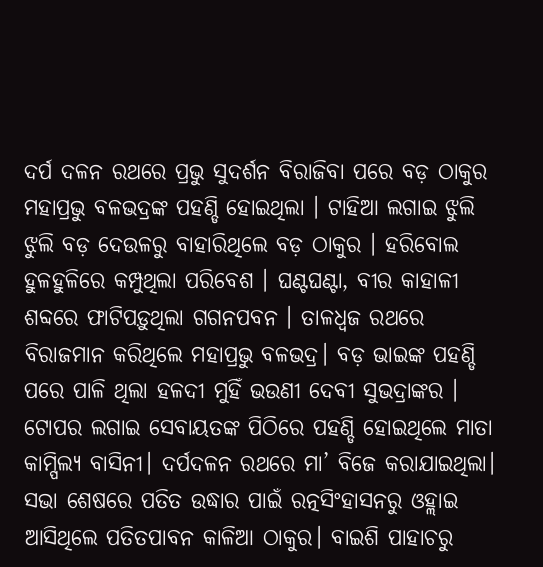ଦର୍ପ ଦଳନ ରଥରେ ପ୍ରଭୁ ସୁଦର୍ଶନ ବିରାଜିବା ପରେ ବଡ଼ ଠାକୁର ମହାପ୍ରଭୁ ବଳଭଦ୍ରଙ୍କ ପହଣ୍ଡି ହୋଇଥିଲା । ଟାହିଆ ଲଗାଇ ଝୁଲି ଝୁଲି ବଡ଼ ଦେଉଳରୁ ବାହାରିଥିଲେ ବଡ଼ ଠାକୁର । ହରିବୋଲ ହୁଳହୁଳିରେ କମ୍ପୁଥିଲା ପରିବେଶ । ଘଣ୍ଟଘଣ୍ଟା, ବୀର କାହାଳୀ ଶବ୍ଦରେ ଫାଟିପଡ଼ୁଥିଲା ଗଗନପବନ । ତାଳଧ୍ବଜ ରଥରେ ବିରାଜମାନ କରିଥିଲେ ମହାପ୍ରଭୁ ବଳଭଦ୍ର। ବଡ଼ ଭାଇଙ୍କ ପହଣ୍ଡି ପରେ ପାଳି ଥିଲା ହଳଦୀ ମୁହିଁ ଭଉଣୀ ଦେବୀ ସୁଭଦ୍ରାଙ୍କର । ଟୋପର ଲଗାଇ ସେବାୟତଙ୍କ ପିଠିରେ ପହଣ୍ଡି ହୋଇଥିଲେ ମାତା କାମ୍ପିଲ୍ୟ ବାସିନୀ। ଦର୍ପଦଳନ ରଥରେ ମା’ ବିଜେ କରାଯାଇଥିଲା।
ସଭା ଶେଷରେ ପତିତ ଉଦ୍ଧାର ପାଇଁ ରତ୍ନସିଂହାସନରୁ ଓହ୍ଲାଇ ଆସିଥିଲେ ପତିତପାବନ କାଳିଆ ଠାକୁର। ବାଇଶି ପାହାଚରୁ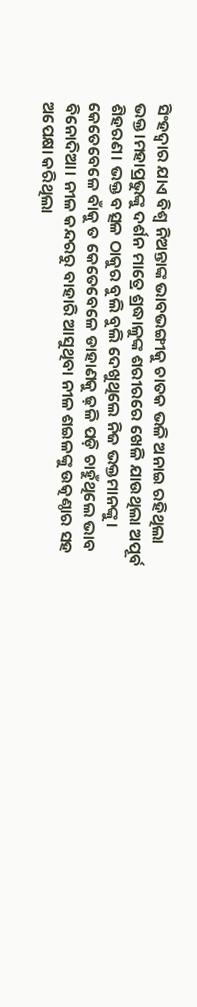ସିଂହଦ୍ବାର ଯାଏ ବିଶ୍ବ ନିଅନ୍ତାଙ୍କ ଭାବଭଙ୍ଗୀକୁ ଚାତକ ଭଳି ଅନାଇ ରହିଥିଲା ଭକ୍ତ।ମହାପ୍ରଭୁଙ୍କୁ ଦର୍ଶନ ମାତ୍ରେ ଶ୍ରଦ୍ଧାଳୁଙ୍କ ଶରୀରରେ ଖେଳି ଯାଉଥିଲା ଅପୂର୍ବ ଶିହରଣ। ଭକ୍ତ ବତ୍ସଳ ଠାକୁର ବୁଲି ବୁଲି ଦେଖୁଥିଲେ ନିଜ ଭକ୍ତମାନଙ୍କୁ। କେତେବେଳେ ବାଁକୁ ତ କେତେବେଳେ ଡାହାଣକୁ ଢ଼ଳି ପଡ଼ି ଚାହୁଁଥିଲେ ଭାବ ବିନୋଦିଆ। ନୀଳ କନ୍ଦରରୁ ବାହାରି ଆସୁଥିବା ନୀଳ ଶଇଳଙ୍କୁ ଉତ୍କଣ୍ଠାର ସହ ଅପେକ୍ଷା କରିଥିଲା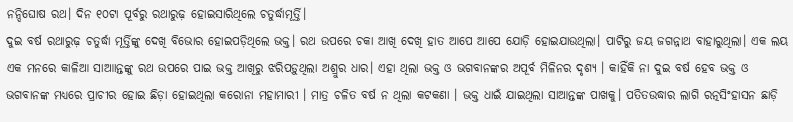ନନ୍ଦିଘୋଷ ରଥ। ଦିନ ୧୦ଟା ପୂର୍ବରୁ ରଥାରୁଢ଼ ହୋଇସାରିଥିଲେ ଚତୁର୍ଦ୍ଧାମୂର୍ତ୍ତି।
ଦୁଇ ବର୍ଷ ରଥାରୁଢ଼ ଚତୁର୍ଦ୍ଧା ମୂର୍ତ୍ତିଙ୍କୁ ଦେଖି ବିଭୋର ହୋଇପଡ଼ିଥିଲେ ଭକ୍ତ। ରଥ ଉପରେ ଚକା ଆଖି ଦେଖି ହାତ ଆପେ ଆପେ ଯୋଡ଼ି ହୋଇଯାଉଥିଲା। ପାଟିରୁ ଜୟ ଜଗନ୍ନାଥ ବାହାରୁଥିଲା। ଏକ ଲୟ ଏକ ମନରେ କାଳିଆ ସାଆାନ୍ତଙ୍କୁ ରଥ ଉପରେ ପାଇ ଭକ୍ତ ଆଖିରୁ ଝରିପଡ଼ୁଥିଲା ଅଶ୍ରୁର ଧାର। ଏହା ଥିଲା ଭକ୍ତ ଓ ଭଗବାନଙ୍କର ଅପୂର୍ବ ମିଳିନର ଦୃଶ୍ୟ । କାହିଁକି ନା ଦୁଇ ବର୍ଷ ହେବ ଭକ୍ତ ଓ ଭଗବାନଙ୍କ ମଧ୍ୟରେ ପ୍ରାଚୀର ହୋଇ ଛିଡ଼ା ହୋଇଥିଲା କରୋନା ମହାମାରୀ । ମାତ୍ର ଚଳିତ ବର୍ଷ ନ ଥିଲା କଟକଣା । ଭକ୍ତ ଧାଇଁ ଯାଇଥିଲା ସାଆନ୍ତଙ୍କ ପାଖକୁ। ପତିତଉଦ୍ଧାର ଲାଗି ରତ୍ନସିଂହାସନ ଛାଡ଼ି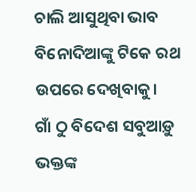ଚାଲି ଆସୁଥିବା ଭାବ ବିନୋଦିଆଙ୍କୁ ଟିକେ ରଥ ଉପରେ ଦେଖିବାକୁ।
ଗାଁ ଠୁ ବିଦେଶ ସବୁଆଡ଼ୁ ଭକ୍ତଙ୍କ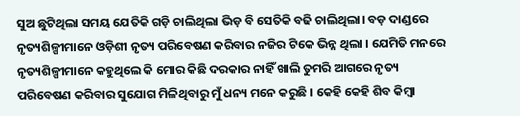ସୁଅ ଛୁଟିଥିଲା ସମୟ ଯେତିକି ଗଡ଼ି ଚାଲିଥିଲା ଭିଡ଼ ବି ସେତିକି ବଢି ଚାଲିଥିଲା। ବଡ଼ ଦାଣ୍ଡରେ ନୃତ୍ୟଶିଳ୍ପୀମାନେ ଓଡ଼ିଶୀ ନୃତ୍ୟ ପରିବେଷଣ କରିବାର ନଜିର ଟିକେ ଭିନ୍ନ ଥିଲା । ଯେମିତି ମନରେ ନୃତ୍ୟଶିଳ୍ପୀମାନେ କହୁଥିଲେ କି ମୋର କିଛି ଦରକାର ନାହିଁ ଖାଲି ତୁମରି ଆଗରେ ନୃତ୍ୟ ପରିବେଷଣ କରିବାର ସୁଯୋଗ ମିଳିଥିବାରୁ ମୁଁ ଧନ୍ୟ ମନେ କରୁଛି । କେହି କେହି ଶିବ କିମ୍ବା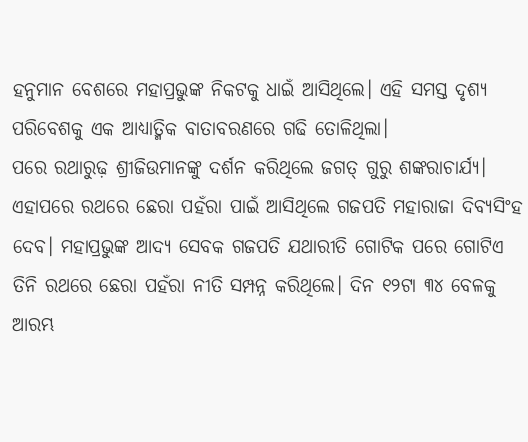ହନୁମାନ ବେଶରେ ମହାପ୍ରଭୁଙ୍କ ନିକଟକୁ ଧାଇଁ ଆସିଥିଲେ। ଏହି ସମସ୍ତ ଦୃଶ୍ୟ ପରିବେଶକୁ ଏକ ଆଧ୍ୟାତ୍ମିକ ବାତାବରଣରେ ଗଢି ତୋଳିଥିଲା।
ପରେ ରଥାରୁଢ଼ ଶ୍ରୀଜିଉମାନଙ୍କୁ ଦର୍ଶନ କରିଥିଲେ ଜଗତ୍ ଗୁରୁ ଶଙ୍କରାଚାର୍ଯ୍ୟ। ଏହାପରେ ରଥରେ ଛେରା ପହଁରା ପାଇଁ ଆସିଥିଲେ ଗଜପତି ମହାରାଜା ଦିବ୍ୟସିଂହ ଦେବ। ମହାପ୍ରଭୁଙ୍କ ଆଦ୍ୟ ସେବକ ଗଜପତି ଯଥାରୀତି ଗୋଟିକ ପରେ ଗୋଟିଏ ତିନି ରଥରେ ଛେରା ପହଁରା ନୀତି ସମ୍ପନ୍ନ କରିଥିଲେ। ଦିନ ୧୨ଟା ୩୪ ବେଳକୁ ଆରମ୍ଭ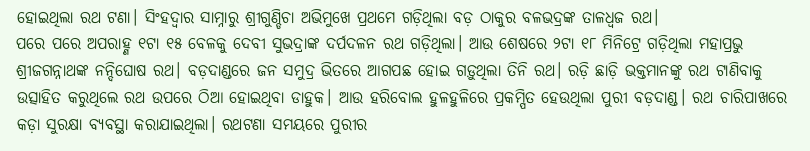ହୋଇଥିଲା ରଥ ଟଣା। ସିଂହଦ୍ବାର ସାମ୍ନାରୁ ଶ୍ରୀଗୁଣ୍ଡିଚା ଅଭିମୁଖେ ପ୍ରଥମେ ଗଡ଼ିଥିଲା ବଡ଼ ଠାକୁର ବଳଭଦ୍ରଙ୍କ ତାଳଧ୍ବଜ ରଥ।
ପରେ ପରେ ଅପରାହ୍ଣ ୧ଟା ୧୫ ବେଳକୁ ଦେବୀ ସୁଭଦ୍ରାଙ୍କ ଦର୍ପଦଳନ ରଥ ଗଡ଼ିଥିଲା। ଆଉ ଶେଷରେ ୨ଟା ୧୮ ମିନିଟ୍ରେ ଗଡ଼ିଥିଲା ମହାପ୍ରଭୁ ଶ୍ରୀଜଗନ୍ନାଥଙ୍କ ନନ୍ଦିଘୋଷ ରଥ। ବଡ଼ଦାଣ୍ଡରେ ଜନ ସମୁଦ୍ର ଭିତରେ ଆଗପଛ ହୋଇ ଗଡ଼ୁଥିଲା ତିନି ରଥ। ରଡ଼ି ଛାଡ଼ି ଭକ୍ତମାନଙ୍କୁ ରଥ ଟାଣିବାକୁ ଉତ୍ସାହିତ କରୁଥିଲେ ରଥ ଉପରେ ଠିଆ ହୋଇଥିବା ଡାହୁକ। ଆଉ ହରିବୋଲ ହୁଳହୁଳିରେ ପ୍ରକମ୍ପିତ ହେଉଥିଲା ପୁରୀ ବଡ଼ଦାଣ୍ଡ। ରଥ ଚାରିପାଖରେ କଡ଼ା ସୁରକ୍ଷା ବ୍ୟବସ୍ଥା କରାଯାଇଥିଲା। ରଥଟଣା ସମୟରେ ପୁରୀର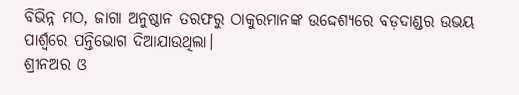ବିଭିନ୍ନ ମଠ, ଜାଗା ଅନୁଷ୍ଠାନ ତରଫରୁ ଠାକୁରମାନଙ୍କ ଉଦ୍ଦେଶ୍ୟରେ ବଡ଼ଦାଣ୍ଡର ଉଭୟ ପାର୍ଶ୍ବରେ ପନ୍ତିଭୋଗ ଦିଆଯାଉଥିଲା।
ଶ୍ରୀନଅର ଓ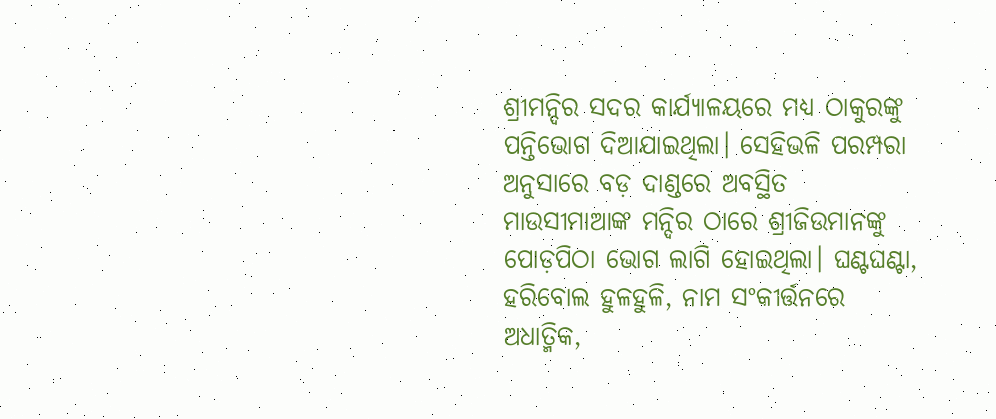ଶ୍ରୀମନ୍ଦିର ସଦର କାର୍ଯ୍ୟାଳୟରେ ମଧ୍ୟ ଠାକୁରଙ୍କୁ ପନ୍ତିଭୋଗ ଦିଆଯାଇଥିଲା। ସେହିଭଳି ପରମ୍ପରା ଅନୁସାରେ ବଡ଼ ଦାଣ୍ଡରେ ଅବସ୍ଥିତ ମାଉସୀମାଆଙ୍କ ମନ୍ଦିର ଠାରେ ଶ୍ରୀଜିଉମାନଙ୍କୁ ପୋଡ଼ପିଠା ଭୋଗ ଲାଗି ହୋଇଥିଲା। ଘଣ୍ଟଘଣ୍ଟା, ହରିବୋଲ ହୁଳହୁଳି, ନାମ ସଂକୀର୍ତ୍ତନରେ ଅଧାତ୍ମିକ,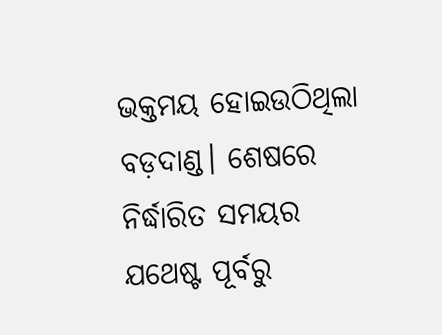ଭକ୍ତମୟ ହୋଇଉଠିଥିଲା ବଡ଼ଦାଣ୍ଡ। ଶେଷରେ ନିର୍ଦ୍ଧାରିତ ସମୟର ଯଥେଷ୍ଟ ପୂର୍ବରୁ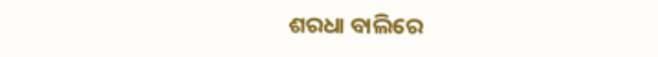ଶରଧା ବାଲିରେ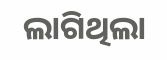ଲାଗିଥିଲା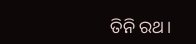ତିନି ରଥ।